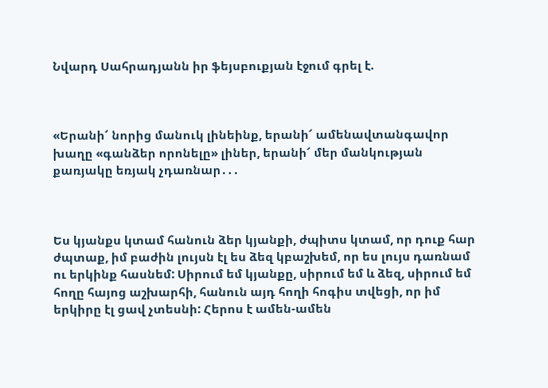Նվարդ Սահրադյանն իր ֆեյսբուքյան էջում գրել է.



«Երանի՜ նորից մանուկ լինեինք, երանի՜ ամենավտանգավոր խաղը «գանձեր որոնելը» լիներ, երանի՜ մեր մանկության քառյակը եռյակ չդառնար․․․



Ես կյանքս կտամ հանուն ձեր կյանքի, ժպիտս կտամ, որ դուք հար ժպտաք, իմ բաժին լույսն էլ ես ձեզ կբաշխեմ, որ ես լույս դառնամ ու երկինք հասնեմ: Սիրում եմ կյանքը, սիրում եմ և ձեզ, սիրում եմ հողը հայոց աշխարհի, հանուն այդ հողի հոգիս տվեցի, որ իմ երկիրը էլ ցավ չտեսնի: Հերոս է ամեն-ամեն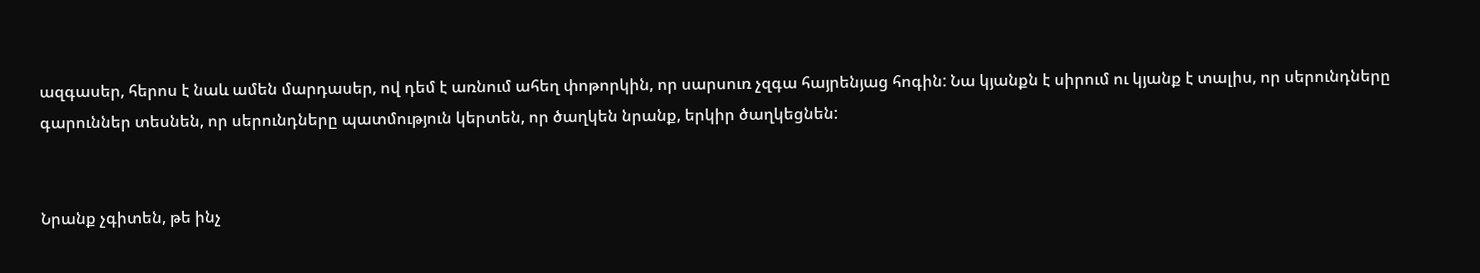ազգասեր, հերոս է նաև ամեն մարդասեր, ով դեմ է առնում ահեղ փոթորկին, որ սարսուռ չզգա հայրենյաց հոգին: Նա կյանքն է սիրում ու կյանք է տալիս, որ սերունդները գարուններ տեսնեն, որ սերունդները պատմություն կերտեն, որ ծաղկեն նրանք, երկիր ծաղկեցնեն:


Նրանք չգիտեն, թե ինչ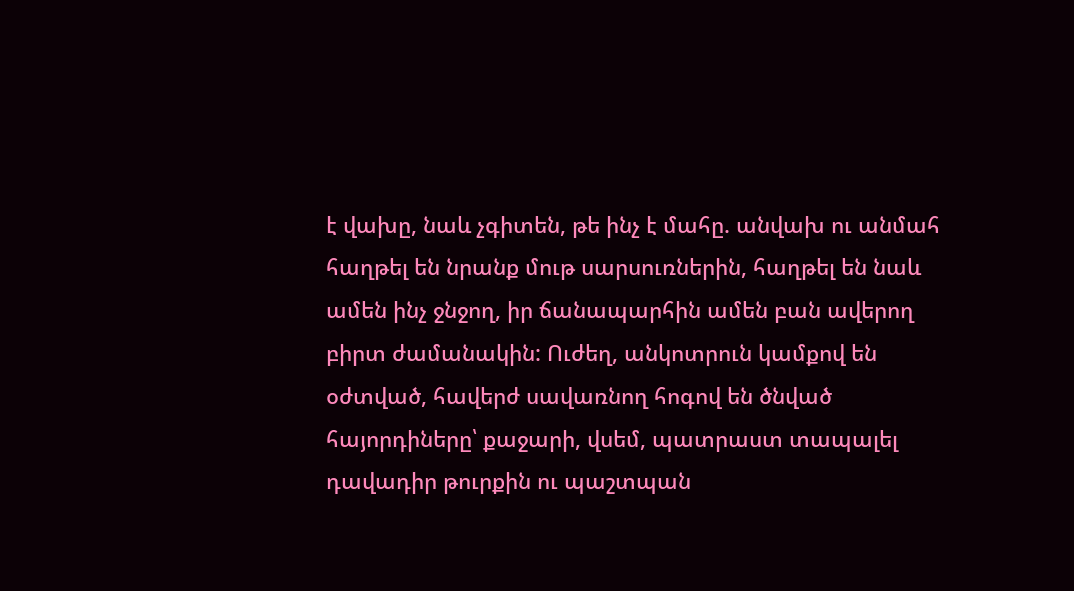է վախը, նաև չգիտեն, թե ինչ է մահը. անվախ ու անմահ հաղթել են նրանք մութ սարսուռներին, հաղթել են նաև ամեն ինչ ջնջող, իր ճանապարհին ամեն բան ավերող բիրտ ժամանակին: Ուժեղ, անկոտրուն կամքով են օժտված, հավերժ սավառնող հոգով են ծնված հայորդիները՝ քաջարի, վսեմ, պատրաստ տապալել դավադիր թուրքին ու պաշտպան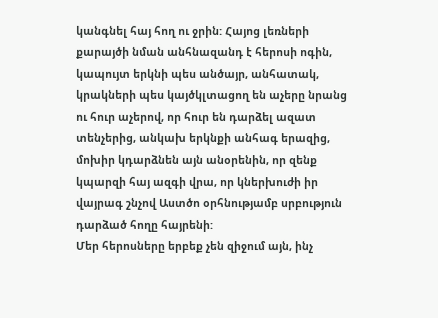կանգնել հայ հող ու ջրին: Հայոց լեռների քարայծի նման անհնազանդ է հերոսի ոգին, կապույտ երկնի պես անծայր, անհատակ, կրակների պես կայծկլտացող են աչերը նրանց ու հուր աչերով, որ հուր են դարձել ազատ տենչերից, անկախ երկնքի անհագ երազից, մոխիր կդարձնեն այն անօրենին, որ զենք կպարզի հայ ազգի վրա, որ կներխուժի իր վայրագ շնչով Աստծո օրհնությամբ սրբություն դարձած հողը հայրենի:
Մեր հերոսները երբեք չեն զիջում այն, ինչ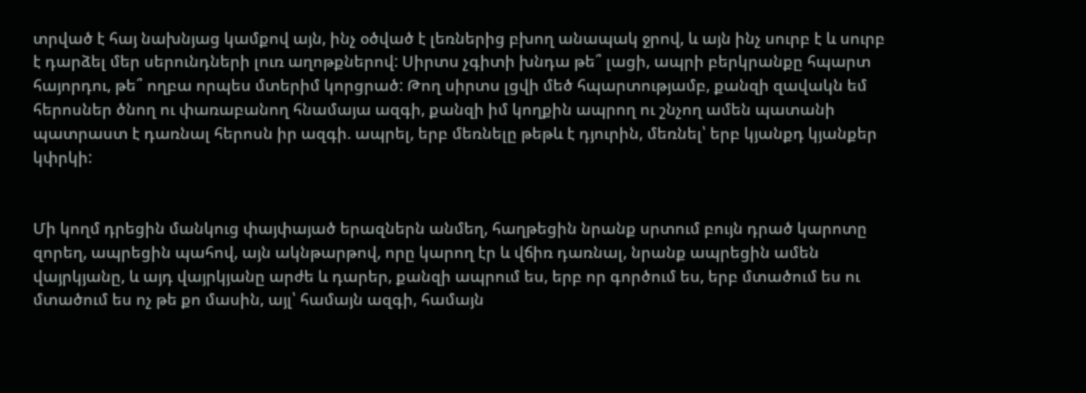տրված է հայ նախնյաց կամքով այն, ինչ օծված է լեռներից բխող անապակ ջրով, և այն ինչ սուրբ է և սուրբ է դարձել մեր սերունդների լուռ աղոթքներով: Սիրտս չգիտի խնդա թե՞ լացի, ապրի բերկրանքը հպարտ հայորդու, թե՞ ողբա որպես մտերիմ կորցրած: Թող սիրտս լցվի մեծ հպարտությամբ, քանզի զավակն եմ հերոսներ ծնող ու փառաբանող հնամայա ազգի, քանզի իմ կողքին ապրող ու շնչող ամեն պատանի պատրաստ է դառնալ հերոսն իր ազգի. ապրել, երբ մեռնելը թեթև է դյուրին, մեռնել՝ երբ կյանքդ կյանքեր կփրկի:


Մի կողմ դրեցին մանկուց փայփայած երազներն անմեղ, հաղթեցին նրանք սրտում բույն դրած կարոտը զորեղ, ապրեցին պահով, այն ակնթարթով, որը կարող էր և վճիռ դառնալ, նրանք ապրեցին ամեն վայրկյանը, և այդ վայրկյանը արժե և դարեր, քանզի ապրում ես, երբ որ գործում ես, երբ մտածում ես ու մտածում ես ոչ թե քո մասին, այլ՝ համայն ազգի, համայն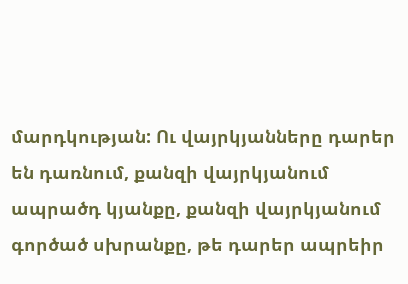մարդկության: Ու վայրկյանները դարեր են դառնում, քանզի վայրկյանում ապրածդ կյանքը, քանզի վայրկյանում գործած սխրանքը, թե դարեր ապրեիր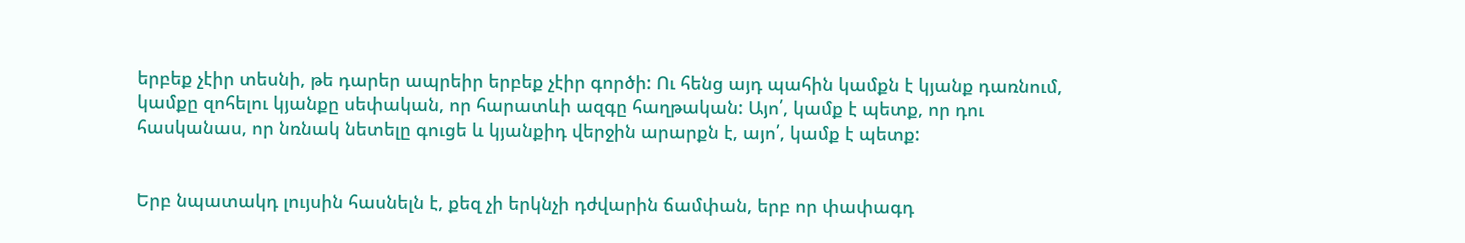երբեք չէիր տեսնի, թե դարեր ապրեիր երբեք չէիր գործի: Ու հենց այդ պահին կամքն է կյանք դառնում, կամքը զոհելու կյանքը սեփական, որ հարատևի ազգը հաղթական: Այո՛, կամք է պետք, որ դու հասկանաս, որ նռնակ նետելը գուցե և կյանքիդ վերջին արարքն է, այո՛, կամք է պետք:


Երբ նպատակդ լույսին հասնելն է, քեզ չի երկնչի դժվարին ճամփան, երբ որ փափագդ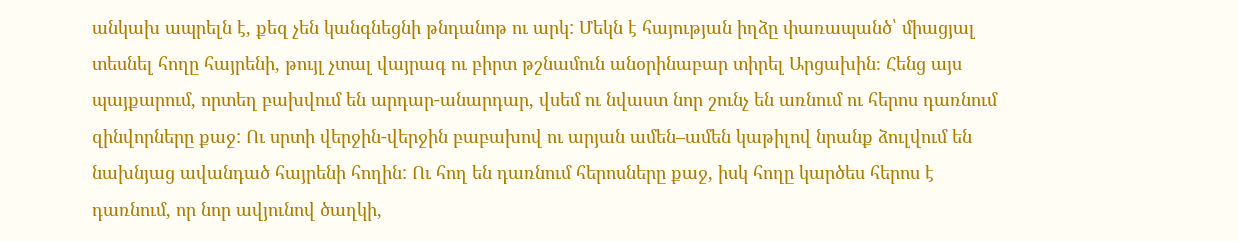անկախ ապրելն է, քեզ չեն կանգնեցնի թնդանոթ ու արկ: Մեկն է հայության իղձը փառապանծ՝ միացյալ տեսնել հողը հայրենի, թույլ չտալ վայրագ ու բիրտ թշնամուն անօրինաբար տիրել Արցախին։ Հենց այս պայքարում, որտեղ բախվում են արդար-անարդար, վսեմ ու նվաստ նոր շունչ են առնում ու հերոս դառնում զինվորները քաջ: Ու սրտի վերջին-վերջին բաբախով ու արյան ամեն–ամեն կաթիլով նրանք ձուլվում են նախնյաց ավանդած հայրենի հողին: Ու հող են դառնում հերոսները քաջ, իսկ հողը կարծես հերոս է դառնում, որ նոր ավյունով ծաղկի,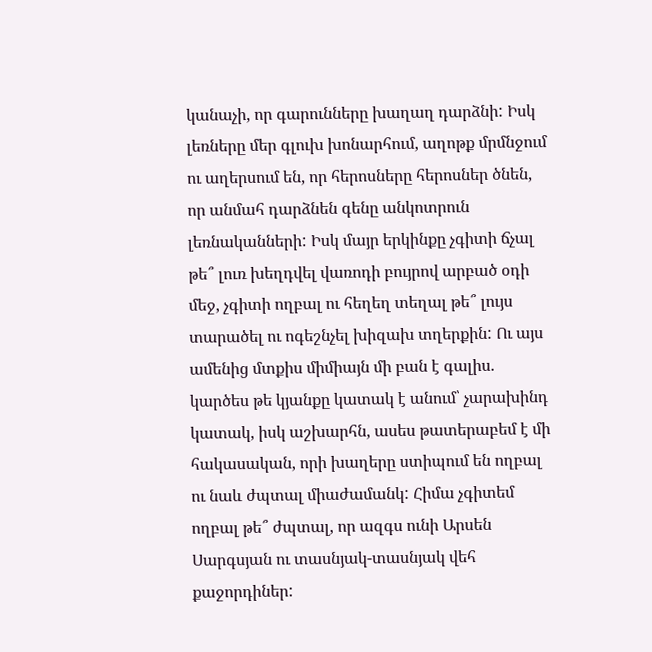կանաչի, որ գարունները խաղաղ դարձնի: Իսկ լեռները մեր գլուխ խոնարհում, աղոթք մրմնջում ու աղերսում են, որ հերոսները հերոսներ ծնեն, որ անմահ դարձնեն գենը անկոտրուն լեռնականների: Իսկ մայր երկինքը չգիտի ճչալ թե՞ լուռ խեղդվել վառոդի բույրով արբած օդի մեջ, չգիտի ողբալ ու հեղեղ տեղալ թե՞ լույս տարածել ու ոգեշնչել խիզախ տղերքին: Ու այս ամենից մտքիս միմիայն մի բան է գալիս. կարծես թե կյանքը կատակ է անում՝ չարախինդ կատակ, իսկ աշխարհն, ասես թատերաբեմ է մի հակասական, որի խաղերը ստիպում են ողբալ ու նաև ժպտալ միաժամանկ: Հիմա չգիտեմ ողբալ թե՞ ժպտալ, որ ազգս ունի Արսեն Սարգսյան ու տասնյակ-տասնյակ վեհ քաջորդիներ: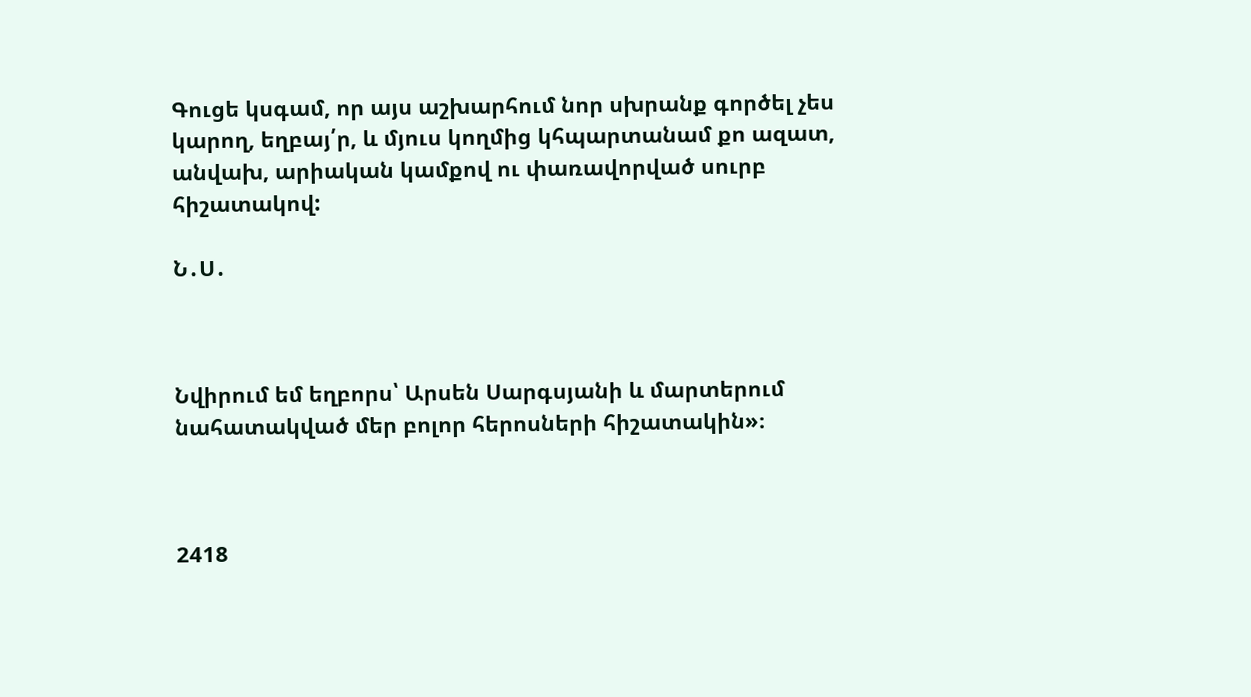Գուցե կսգամ, որ այս աշխարհում նոր սխրանք գործել չես կարող, եղբայ՛ր, և մյուս կողմից կհպարտանամ քո ազատ, անվախ, արիական կամքով ու փառավորված սուրբ հիշատակով:

Ն․Ս․



Նվիրում եմ եղբորս՝ Արսեն Սարգսյանի և մարտերում նահատակված մեր բոլոր հերոսների հիշատակին»։



2418